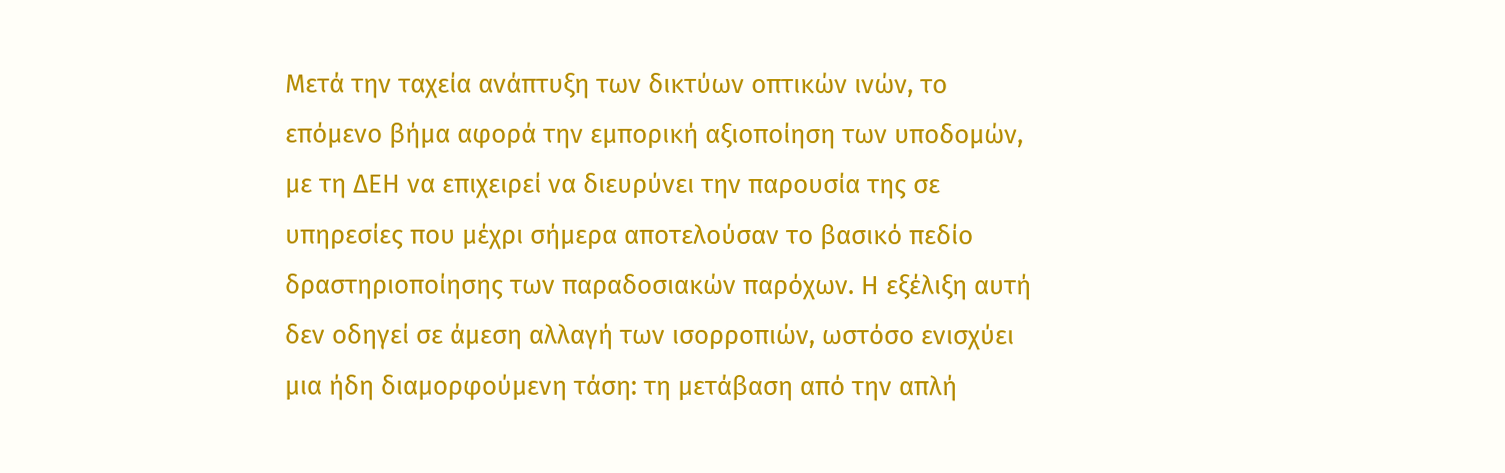Μετά την ταχεία ανάπτυξη των δικτύων οπτικών ινών, το επόμενο βήμα αφορά την εμπορική αξιοποίηση των υποδομών, με τη ΔΕΗ να επιχειρεί να διευρύνει την παρουσία της σε υπηρεσίες που μέχρι σήμερα αποτελούσαν το βασικό πεδίο δραστηριοποίησης των παραδοσιακών παρόχων. Η εξέλιξη αυτή δεν οδηγεί σε άμεση αλλαγή των ισορροπιών, ωστόσο ενισχύει μια ήδη διαμορφούμενη τάση: τη μετάβαση από την απλή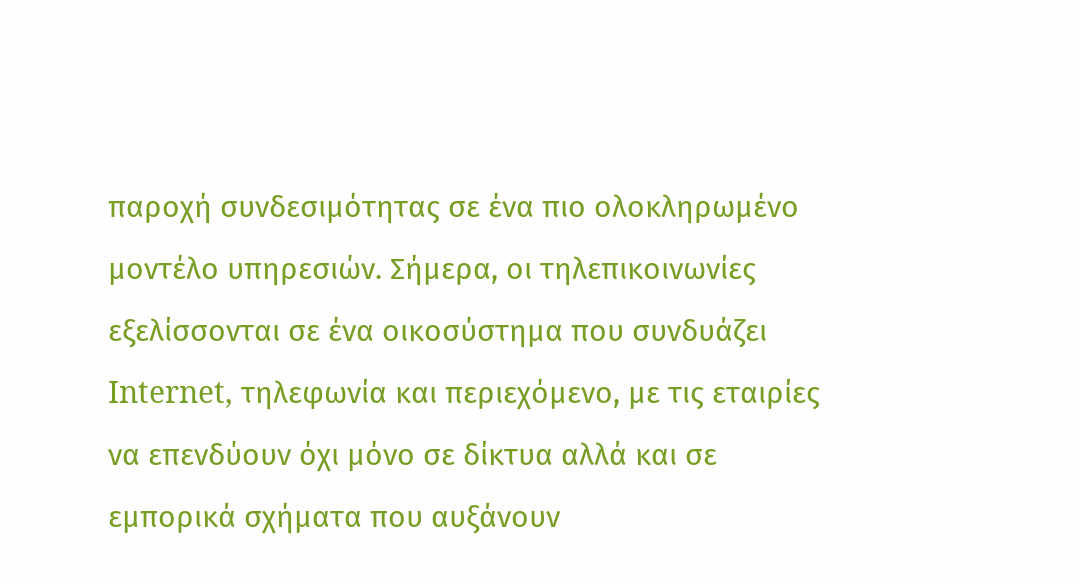παροχή συνδεσιμότητας σε ένα πιο ολοκληρωμένο μοντέλο υπηρεσιών. Σήμερα, οι τηλεπικοινωνίες εξελίσσονται σε ένα οικοσύστημα που συνδυάζει Internet, τηλεφωνία και περιεχόμενο, με τις εταιρίες να επενδύουν όχι μόνο σε δίκτυα αλλά και σε εμπορικά σχήματα που αυξάνουν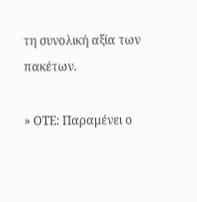τη συνολική αξία των πακέτων.

» ΟΤΕ: Παραμένει ο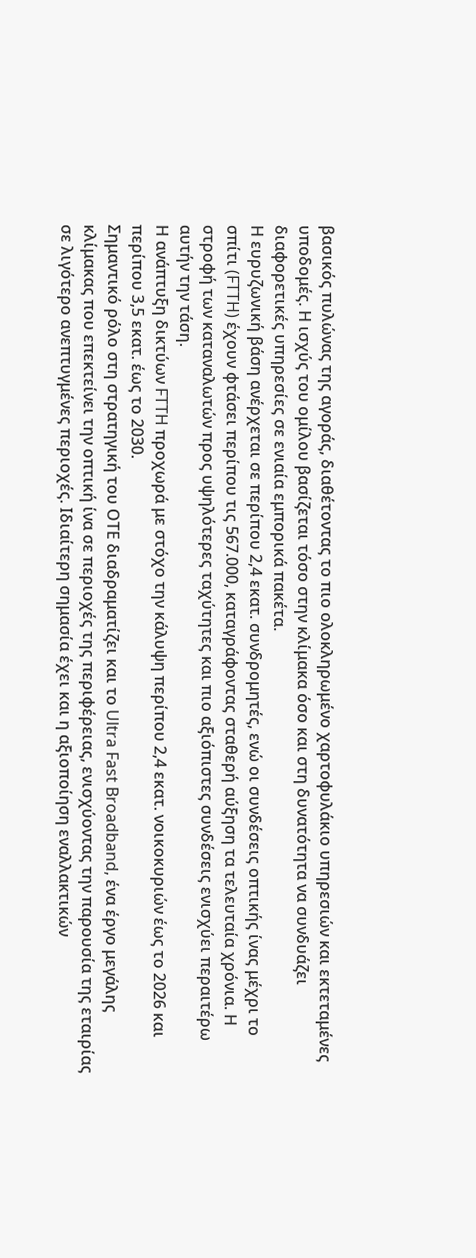βασικός πυλώνας της αγοράς, διαθέτοντας το πιο ολοκληρωμένο χαρτοφυλάκιο υπηρεσιών και εκτεταμένες υποδομές. Η ισχύς του ομίλου βασίζεται τόσο στην κλίμακα όσο και στη δυνατότητα να συνδυάζει διαφορετικές υπηρεσίες σε ενιαία εμπορικά πακέτα.
Η ευρυζωνική βάση ανέρχεται σε περίπου 2,4 εκατ. συνδρομητές, ενώ οι συνδέσεις οπτικής ίνας μέχρι το σπίτι (FTTH) έχουν φτάσει περίπου τις 567.000, καταγράφοντας σταθερή αύξηση τα τελευταία χρόνια. Η στροφή των καταναλωτών προς υψηλότερες ταχύτητες και πιο αξιόπιστες συνδέσεις ενισχύει περαιτέρω αυτήν την τάση.
Η ανάπτυξη δικτύων FTTH προχωρά με στόχο την κάλυψη περίπου 2,4 εκατ. νοικοκυριών έως το 2026 και περίπου 3,5 εκατ. έως το 2030.
Σημαντικό ρόλο στη στρατηγική του ΟΤΕ διαδραματίζει και το Ultra Fast Broadband, ένα έργο μεγάλης κλίμακας που επεκτείνει την οπτική ίνα σε περιοχές της περιφέρειας, ενισχύοντας την παρουσία της εταιρίας σε λιγότερο ανεπτυγμένες περιοχές. Ιδιαίτερη σημασία έχει και η αξιοποίηση εναλλακτικών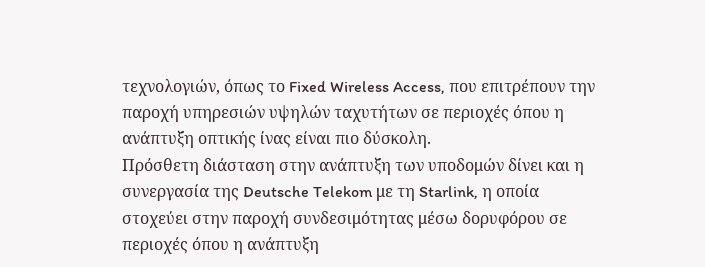τεχνολογιών, όπως το Fixed Wireless Access, που επιτρέπουν την παροχή υπηρεσιών υψηλών ταχυτήτων σε περιοχές όπου η ανάπτυξη οπτικής ίνας είναι πιο δύσκολη.
Πρόσθετη διάσταση στην ανάπτυξη των υποδομών δίνει και η συνεργασία της Deutsche Telekom με τη Starlink, η οποία στοχεύει στην παροχή συνδεσιμότητας μέσω δορυφόρου σε περιοχές όπου η ανάπτυξη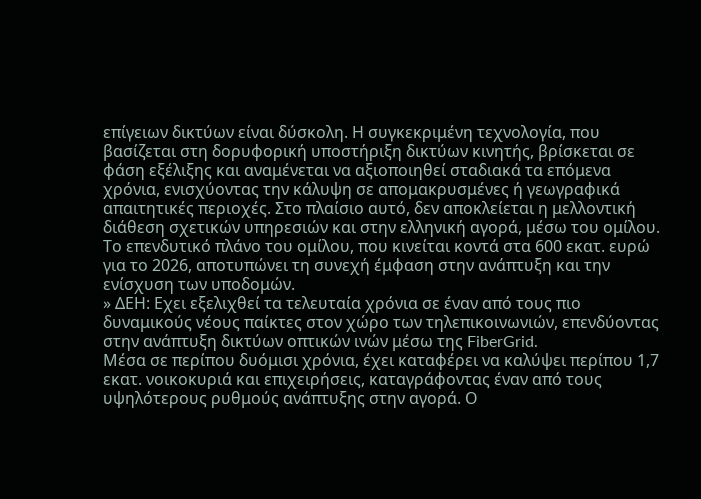επίγειων δικτύων είναι δύσκολη. Η συγκεκριμένη τεχνολογία, που βασίζεται στη δορυφορική υποστήριξη δικτύων κινητής, βρίσκεται σε φάση εξέλιξης και αναμένεται να αξιοποιηθεί σταδιακά τα επόμενα χρόνια, ενισχύοντας την κάλυψη σε απομακρυσμένες ή γεωγραφικά απαιτητικές περιοχές. Στο πλαίσιο αυτό, δεν αποκλείεται η μελλοντική διάθεση σχετικών υπηρεσιών και στην ελληνική αγορά, μέσω του ομίλου.
Το επενδυτικό πλάνο του ομίλου, που κινείται κοντά στα 600 εκατ. ευρώ για το 2026, αποτυπώνει τη συνεχή έμφαση στην ανάπτυξη και την ενίσχυση των υποδομών.
» ΔΕΗ: Εχει εξελιχθεί τα τελευταία χρόνια σε έναν από τους πιο δυναμικούς νέους παίκτες στον χώρο των τηλεπικοινωνιών, επενδύοντας στην ανάπτυξη δικτύων οπτικών ινών μέσω της FiberGrid.
Μέσα σε περίπου δυόμισι χρόνια, έχει καταφέρει να καλύψει περίπου 1,7 εκατ. νοικοκυριά και επιχειρήσεις, καταγράφοντας έναν από τους υψηλότερους ρυθμούς ανάπτυξης στην αγορά. Ο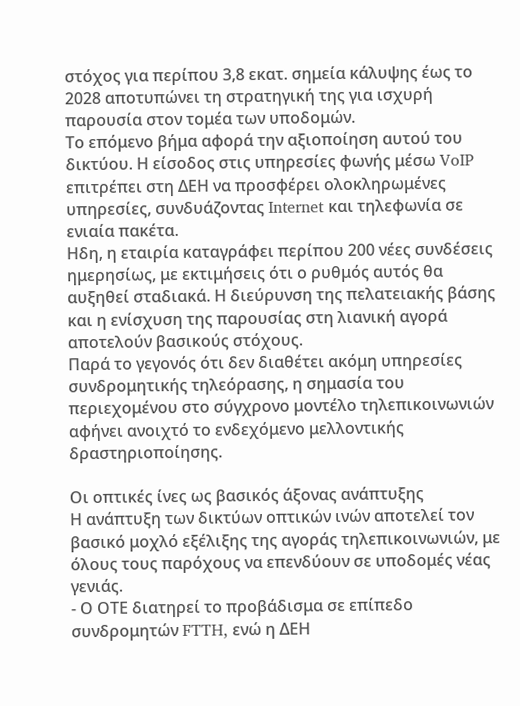στόχος για περίπου 3,8 εκατ. σημεία κάλυψης έως το 2028 αποτυπώνει τη στρατηγική της για ισχυρή παρουσία στον τομέα των υποδομών.
Το επόμενο βήμα αφορά την αξιοποίηση αυτού του δικτύου. Η είσοδος στις υπηρεσίες φωνής μέσω VoIP επιτρέπει στη ΔΕΗ να προσφέρει ολοκληρωμένες υπηρεσίες, συνδυάζοντας Internet και τηλεφωνία σε ενιαία πακέτα.
Ηδη, η εταιρία καταγράφει περίπου 200 νέες συνδέσεις ημερησίως, με εκτιμήσεις ότι ο ρυθμός αυτός θα αυξηθεί σταδιακά. Η διεύρυνση της πελατειακής βάσης και η ενίσχυση της παρουσίας στη λιανική αγορά αποτελούν βασικούς στόχους.
Παρά το γεγονός ότι δεν διαθέτει ακόμη υπηρεσίες συνδρομητικής τηλεόρασης, η σημασία του περιεχομένου στο σύγχρονο μοντέλο τηλεπικοινωνιών αφήνει ανοιχτό το ενδεχόμενο μελλοντικής δραστηριοποίησης.

Οι οπτικές ίνες ως βασικός άξονας ανάπτυξης
Η ανάπτυξη των δικτύων οπτικών ινών αποτελεί τον βασικό μοχλό εξέλιξης της αγοράς τηλεπικοινωνιών, με όλους τους παρόχους να επενδύουν σε υποδομές νέας γενιάς.
- Ο ΟΤΕ διατηρεί το προβάδισμα σε επίπεδο συνδρομητών FTTH, ενώ η ΔΕΗ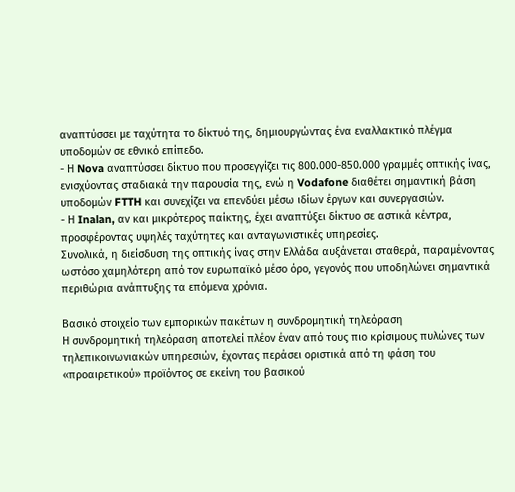αναπτύσσει με ταχύτητα το δίκτυό της, δημιουργώντας ένα εναλλακτικό πλέγμα υποδομών σε εθνικό επίπεδο.
- Η Nova αναπτύσσει δίκτυο που προσεγγίζει τις 800.000-850.000 γραμμές οπτικής ίνας, ενισχύοντας σταδιακά την παρουσία της, ενώ η Vodafone διαθέτει σημαντική βάση υποδομών FTTH και συνεχίζει να επενδύει μέσω ιδίων έργων και συνεργασιών.
- Η Inalan, αν και μικρότερος παίκτης, έχει αναπτύξει δίκτυο σε αστικά κέντρα, προσφέροντας υψηλές ταχύτητες και ανταγωνιστικές υπηρεσίες.
Συνολικά, η διείσδυση της οπτικής ίνας στην Ελλάδα αυξάνεται σταθερά, παραμένοντας ωστόσο χαμηλότερη από τον ευρωπαϊκό μέσο όρο, γεγονός που υποδηλώνει σημαντικά περιθώρια ανάπτυξης τα επόμενα χρόνια.

Βασικό στοιχείο των εμπορικών πακέτων η συνδρομητική τηλεόραση
Η συνδρομητική τηλεόραση αποτελεί πλέον έναν από τους πιο κρίσιμους πυλώνες των τηλεπικοινωνιακών υπηρεσιών, έχοντας περάσει οριστικά από τη φάση του «προαιρετικού» προϊόντος σε εκείνη του βασικού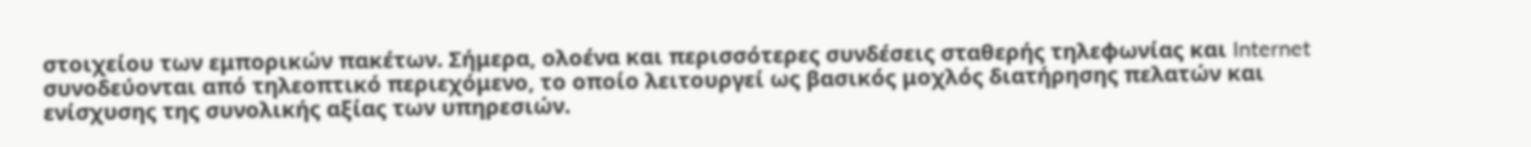στοιχείου των εμπορικών πακέτων. Σήμερα, ολοένα και περισσότερες συνδέσεις σταθερής τηλεφωνίας και Internet συνοδεύονται από τηλεοπτικό περιεχόμενο, το οποίο λειτουργεί ως βασικός μοχλός διατήρησης πελατών και ενίσχυσης της συνολικής αξίας των υπηρεσιών.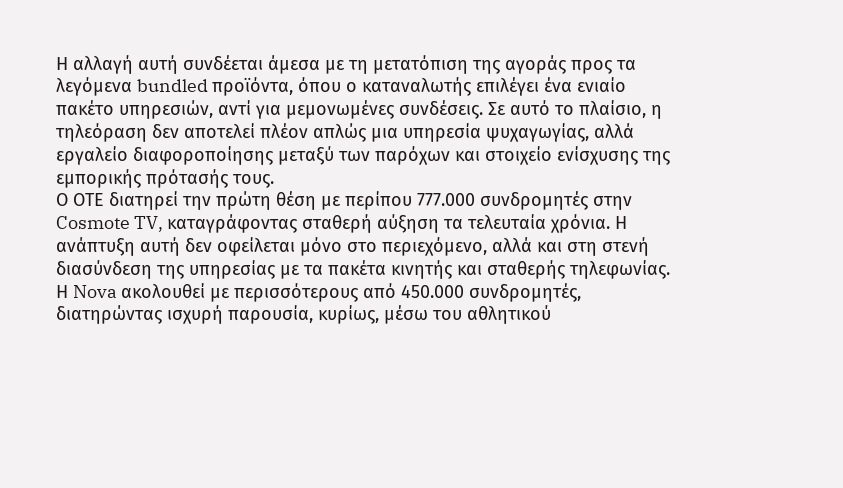Η αλλαγή αυτή συνδέεται άμεσα με τη μετατόπιση της αγοράς προς τα λεγόμενα bundled προϊόντα, όπου ο καταναλωτής επιλέγει ένα ενιαίο πακέτο υπηρεσιών, αντί για μεμονωμένες συνδέσεις. Σε αυτό το πλαίσιο, η τηλεόραση δεν αποτελεί πλέον απλώς μια υπηρεσία ψυχαγωγίας, αλλά εργαλείο διαφοροποίησης μεταξύ των παρόχων και στοιχείο ενίσχυσης της εμπορικής πρότασής τους.
Ο ΟΤΕ διατηρεί την πρώτη θέση με περίπου 777.000 συνδρομητές στην Cosmote TV, καταγράφοντας σταθερή αύξηση τα τελευταία χρόνια. Η ανάπτυξη αυτή δεν οφείλεται μόνο στο περιεχόμενο, αλλά και στη στενή διασύνδεση της υπηρεσίας με τα πακέτα κινητής και σταθερής τηλεφωνίας.
Η Nova ακολουθεί με περισσότερους από 450.000 συνδρομητές, διατηρώντας ισχυρή παρουσία, κυρίως, μέσω του αθλητικού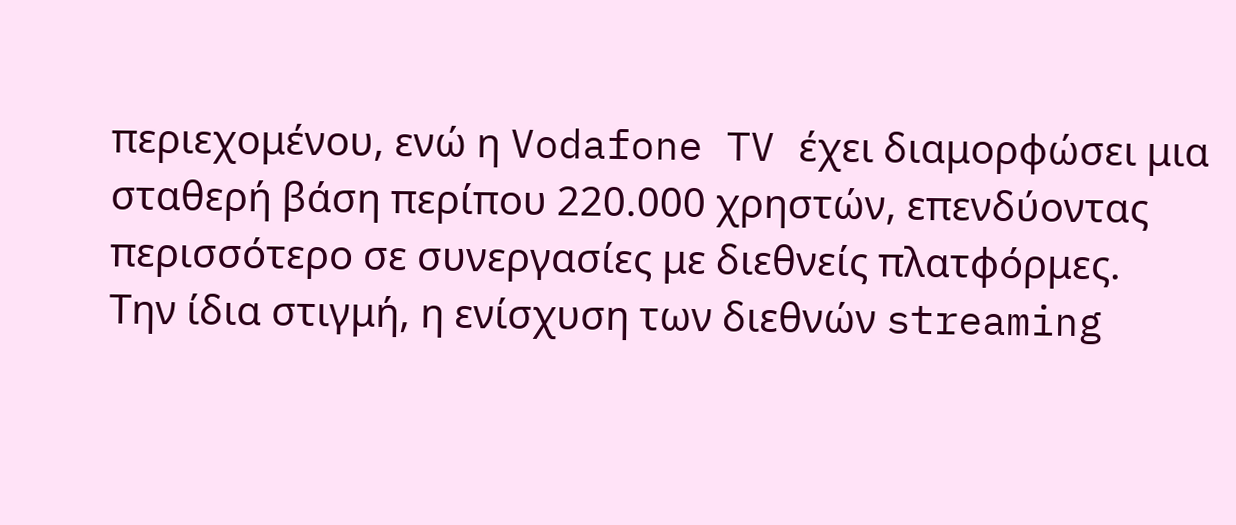περιεχομένου, ενώ η Vodafone TV έχει διαμορφώσει μια σταθερή βάση περίπου 220.000 χρηστών, επενδύοντας περισσότερο σε συνεργασίες με διεθνείς πλατφόρμες.
Την ίδια στιγμή, η ενίσχυση των διεθνών streaming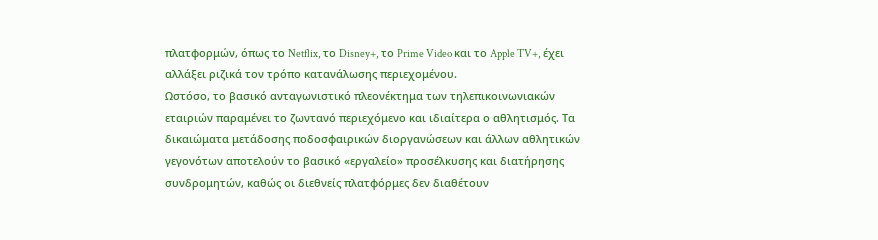πλατφορμών, όπως το Netflix, το Disney+, το Prime Video και το Apple TV+, έχει αλλάξει ριζικά τον τρόπο κατανάλωσης περιεχομένου.
Ωστόσο, το βασικό ανταγωνιστικό πλεονέκτημα των τηλεπικοινωνιακών εταιριών παραμένει το ζωντανό περιεχόμενο και ιδιαίτερα ο αθλητισμός. Τα δικαιώματα μετάδοσης ποδοσφαιρικών διοργανώσεων και άλλων αθλητικών γεγονότων αποτελούν το βασικό «εργαλείο» προσέλκυσης και διατήρησης συνδρομητών, καθώς οι διεθνείς πλατφόρμες δεν διαθέτουν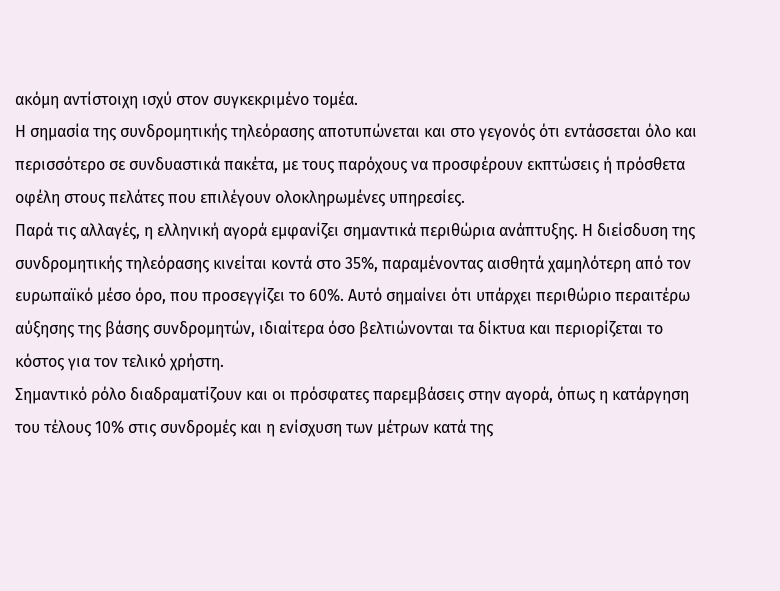ακόμη αντίστοιχη ισχύ στον συγκεκριμένο τομέα.
Η σημασία της συνδρομητικής τηλεόρασης αποτυπώνεται και στο γεγονός ότι εντάσσεται όλο και περισσότερο σε συνδυαστικά πακέτα, με τους παρόχους να προσφέρουν εκπτώσεις ή πρόσθετα οφέλη στους πελάτες που επιλέγουν ολοκληρωμένες υπηρεσίες.
Παρά τις αλλαγές, η ελληνική αγορά εμφανίζει σημαντικά περιθώρια ανάπτυξης. Η διείσδυση της συνδρομητικής τηλεόρασης κινείται κοντά στο 35%, παραμένοντας αισθητά χαμηλότερη από τον ευρωπαϊκό μέσο όρο, που προσεγγίζει το 60%. Αυτό σημαίνει ότι υπάρχει περιθώριο περαιτέρω αύξησης της βάσης συνδρομητών, ιδιαίτερα όσο βελτιώνονται τα δίκτυα και περιορίζεται το κόστος για τον τελικό χρήστη.
Σημαντικό ρόλο διαδραματίζουν και οι πρόσφατες παρεμβάσεις στην αγορά, όπως η κατάργηση του τέλους 10% στις συνδρομές και η ενίσχυση των μέτρων κατά της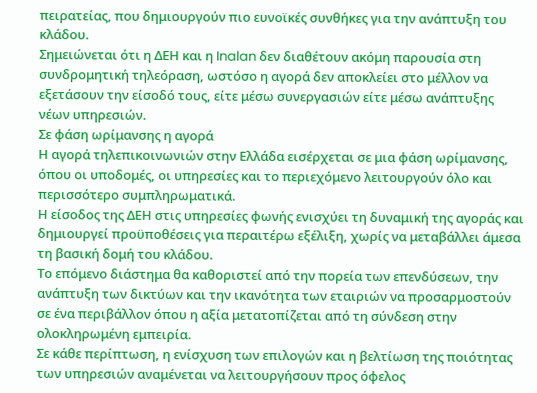πειρατείας, που δημιουργούν πιο ευνοϊκές συνθήκες για την ανάπτυξη του κλάδου.
Σημειώνεται ότι η ΔΕΗ και η Inalan δεν διαθέτουν ακόμη παρουσία στη συνδρομητική τηλεόραση, ωστόσο η αγορά δεν αποκλείει στο μέλλον να εξετάσουν την είσοδό τους, είτε μέσω συνεργασιών είτε μέσω ανάπτυξης νέων υπηρεσιών.
Σε φάση ωρίμανσης η αγορά
Η αγορά τηλεπικοινωνιών στην Ελλάδα εισέρχεται σε μια φάση ωρίμανσης, όπου οι υποδομές, οι υπηρεσίες και το περιεχόμενο λειτουργούν όλο και περισσότερο συμπληρωματικά.
Η είσοδος της ΔΕΗ στις υπηρεσίες φωνής ενισχύει τη δυναμική της αγοράς και δημιουργεί προϋποθέσεις για περαιτέρω εξέλιξη, χωρίς να μεταβάλλει άμεσα τη βασική δομή του κλάδου.
Το επόμενο διάστημα θα καθοριστεί από την πορεία των επενδύσεων, την ανάπτυξη των δικτύων και την ικανότητα των εταιριών να προσαρμοστούν σε ένα περιβάλλον όπου η αξία μετατοπίζεται από τη σύνδεση στην ολοκληρωμένη εμπειρία.
Σε κάθε περίπτωση, η ενίσχυση των επιλογών και η βελτίωση της ποιότητας των υπηρεσιών αναμένεται να λειτουργήσουν προς όφελος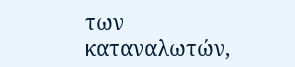των καταναλωτών,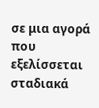σε μια αγορά που εξελίσσεται σταδιακά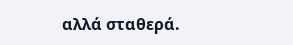αλλά σταθερά.